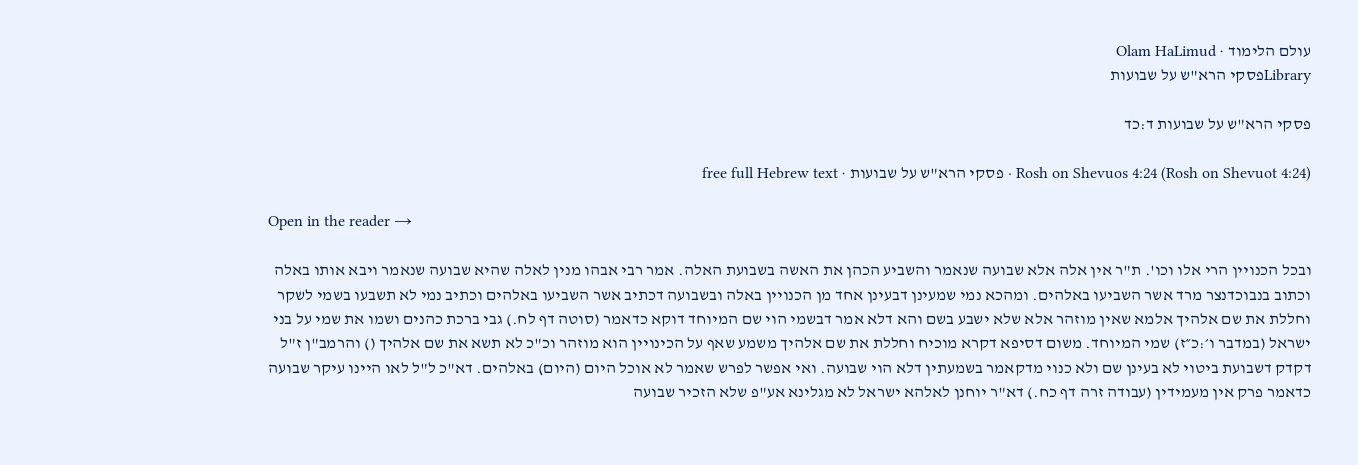עולם הלימוד · Olam HaLimud
Libraryפסקי הרא"ש על שבועות

פסקי הרא"ש על שבועות ד:כד

Rosh on Shevuos 4:24 (Rosh on Shevuot 4:24) · פסקי הרא"ש על שבועות · free full Hebrew text

Open in the reader →

ובכל הכנויין הרי אלו וכו'. ת"ר אין אלה אלא שבועה שנאמר והשביע הכהן את האשה בשבועת האלה. אמר רבי אבהו מנין לאלה שהיא שבועה שנאמר ויבא אותו באלה וכתוב בנבוכדנצר מרד אשר השביעו באלהים. ומהכא נמי שמעינן דבעינן אחד מן הכנויין באלה ובשבועה דכתיב אשר השביעו באלהים וכתיב נמי לא תשבעו בשמי לשקר וחללת את שם אלהיך אלמא שאין מוזהר אלא שלא ישבע בשם והא דלא אמר דבשמי הוי שם המיוחד דוקא כדאמר (סוטה דף לח.) גבי ברכת כהנים ושמו את שמי על בני ישראל (במדבר ו׳:כ״ז) שמי המיוחד. משום דסיפא דקרא מוכיח וחללת את שם אלהיך משמע שאף על הכינויין הוא מוזהר וכ"כ לא תשא את שם אלהיך () והרמב"ן ז"ל דקדק דשבועת ביטוי לא בעינן שם ולא כנוי מדקאמר בשמעתין דלא הוי שבועה. ואי אפשר לפרש שאמר לא אוכל היום (היום) באלהים. דא"כ ל"ל לאו היינו עיקר שבועה כדאמר פרק אין מעמידין (עבודה זרה דף כח.) דא"ר יוחנן לאלהא ישראל לא מגלינא אע"פ שלא הזכיר שבועה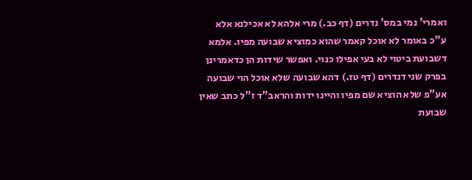ואמרי' נמי במס' נדרים (דף כב.) מרי אלהא לא אכילנא אלא ע"כ באומר לא אוכל קאמר שהוא כמוציא שבועה מפיו. אלמא דשבועת ביטוי לא בעי אפילו כנוי. ואפשר שידות הן כדאמרינן בפרק שני דנדרים (דף טז.) דהא שבועה שלא אוכל הוי שבועה אע"פ שלא הוציא שם מפיו והיינו ידות והראב"ד ז"ל כתב שאין שבועת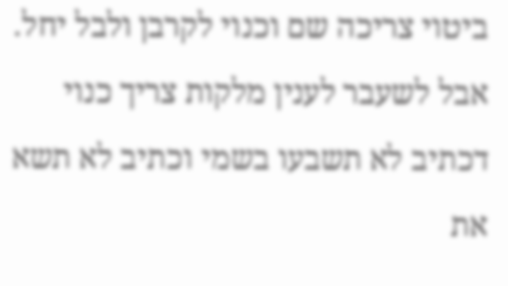ביטוי צריכה שם וכנוי לקרבן ולבל יחל. אבל לשעבר לענין מלקות צריך כנוי דכתיב לא תשבעו בשמי וכתיב לא תשא את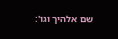שם אלהיך וגו':